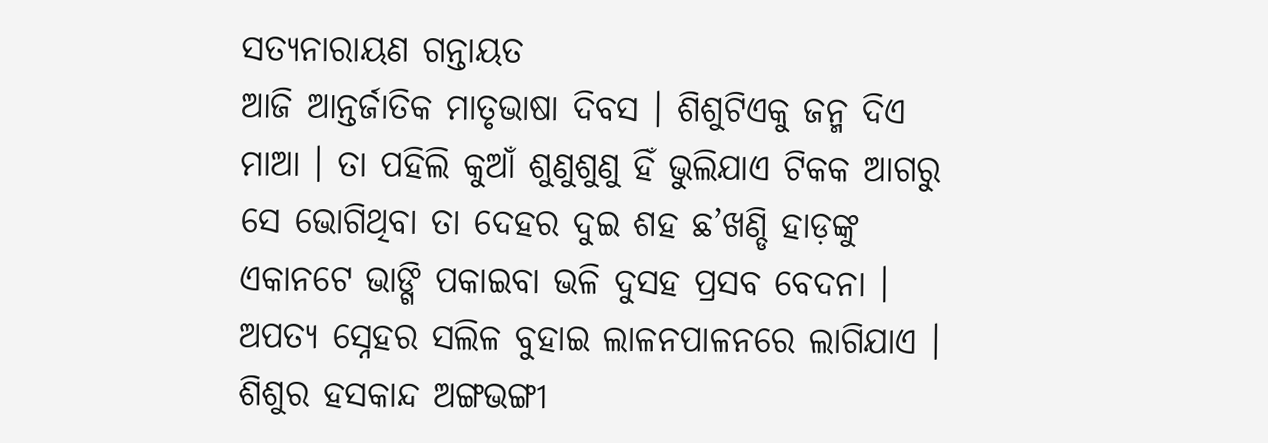ସତ୍ୟନାରାୟଣ ଗନ୍ତାୟତ
ଆଜି ଆନ୍ତର୍ଜାତିକ ମାତୃଭାଷା ଦିବସ । ଶିଶୁଟିଏକୁ ଜନ୍ମ ଦିଏ ମାଆ । ତା ପହିଲି କୁଆଁ ଶୁଣୁଶୁଣୁ ହିଁ ଭୁଲିଯାଏ ଟିକକ ଆଗରୁ ସେ ଭୋଗିଥିବା ତା ଦେହର ଦୁଇ ଶହ ଛ’ଖଣ୍ଡି ହାଡ଼ଙ୍କୁ ଏକାନଟେ ଭାଙ୍ଗି ପକାଇବା ଭଳି ଦୁସହ ପ୍ରସବ ବେଦନା । ଅପତ୍ୟ ସ୍ନେହର ସଲିଳ ବୁହାଇ ଲାଳନପାଳନରେ ଲାଗିଯାଏ । ଶିଶୁର ହସକାନ୍ଦ ଅଙ୍ଗଭଙ୍ଗୀ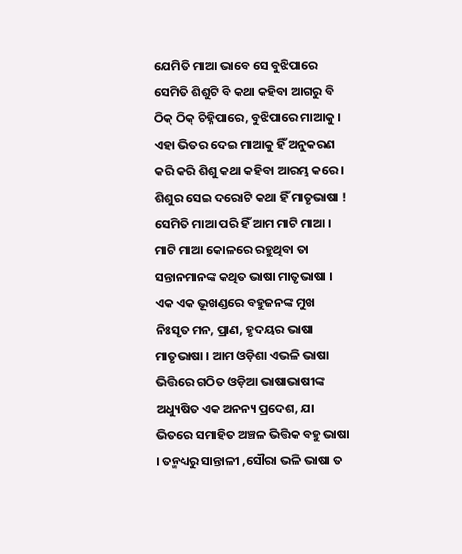ଯେମିତି ମାଆ ଭାବେ ସେ ବୁଝିପାରେ ସେମିତି ଶିଶୁଟି ବି କଥା କହିବା ଆଗରୁ ବି ଠିକ୍ ଠିକ୍ ଚିହ୍ନିପାରେ, ବୁଝିପାରେ ମାଆକୁ । ଏହା ଭିତର ଦେଇ ମାଆକୁ ହିଁ ଅନୁକରଣ କରି କରି ଶିଶୁ କଥା କହିବା ଆରମ୍ଭ କରେ । ଶିଶୁର ସେଇ ଦରୋଟି କଥା ହିଁ ମାତୃଭାଷା !
ସେମିତି ମାଆ ପରି ହିଁ ଆମ ମାଟି ମାଆ । ମାଟି ମାଆ କୋଳରେ ରହୁଥିବା ତା ସନ୍ତାନମାନଙ୍କ କଥିତ ଭାଷା ମାତୃଭାଷା । ଏକ ଏକ ଭୂଖଣ୍ଡରେ ବହୁଜନଙ୍କ ମୁଖ ନିଃସୃତ ମନ, ପ୍ରାଣ, ହୃଦୟର ଭାଷା ମାତୃଭାଷା । ଆମ ଓଡ଼ିଶା ଏଭଳି ଭାଷା ଭିତ୍ତିରେ ଗଠିତ ଓଡ଼ିଆ ଭାଷାଭାଷୀଙ୍କ ଅଧ୍ୟୁଷିତ ଏକ ଅନନ୍ୟ ପ୍ରଦେଶ, ଯା ଭିତରେ ସମାହିତ ଅଞ୍ଚଳ ଭିତ୍ତିକ ବହୁ ଭାଷା । ତନ୍ମଧ୍ୟରୁ ସାନ୍ତାଳୀ ,ସୌରା ଭଳି ଭାଷା ତ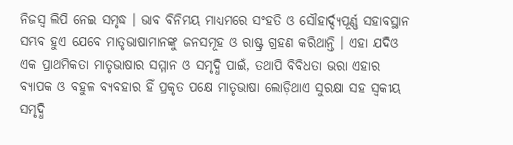ନିଜସ୍ୱ ଲିପି ନେଇ ସମୃଦ୍ଧ । ଭାବ ବିନିମୟ ମାଧ୍ୟମରେ ସଂହତି ଓ ସୌହାର୍ଦ୍ଦ୍ୟପୂର୍ଣ୍ଣ ସହାବସ୍ଥାନ ସମ୍ଭବ ହୁଏ ଯେବେ ମାତୃଭାଷାମାନଙ୍କୁ ଜନସମୂହ ଓ ରାଷ୍ଟ୍ର ଗ୍ରହଣ କରିଥାନ୍ତି । ଏହା ଯଦିଓ ଏକ ପ୍ରାଥମିକତା ମାତୃଭାଷାର ସମ୍ମାନ ଓ ସମୃଦ୍ଧି ପାଇଁ, ତଥାପି ବିବିଧତା ଭରା ଏହାର ବ୍ୟାପକ ଓ ବହୁଳ ବ୍ୟବହାର ହିଁ ପ୍ରକୃତ ପକ୍ଷେ ମାତୃଭାଷା ଲୋଡ଼ିଥାଏ ସୁରକ୍ଷା ସହ ସ୍ୱକୀୟ ସମୃଦ୍ଧି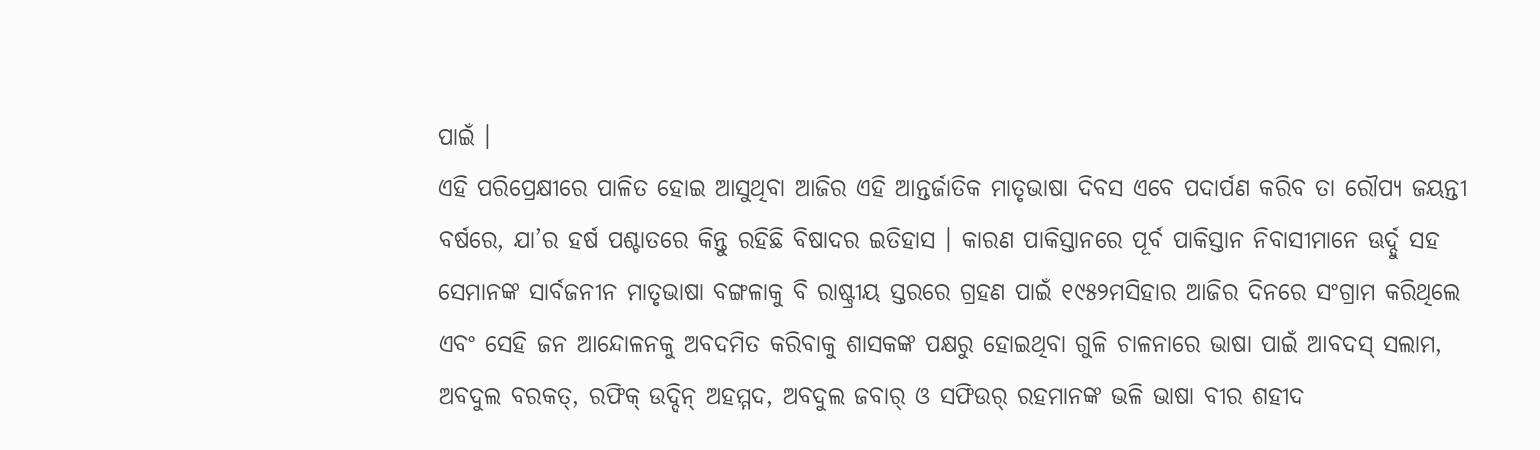ପାଇଁ ।
ଏହି ପରିପ୍ରେକ୍ଷୀରେ ପାଳିତ ହୋଇ ଆସୁଥିବା ଆଜିର ଏହି ଆନ୍ତର୍ଜାତିକ ମାତୃଭାଷା ଦିବସ ଏବେ ପଦାର୍ପଣ କରିବ ତା ରୌପ୍ୟ ଜୟନ୍ତୀ ବର୍ଷରେ, ଯା’ର ହର୍ଷ ପଶ୍ଚାତରେ କିନ୍ତୁ ରହିଛି ବିଷାଦର ଇତିହାସ । କାରଣ ପାକିସ୍ତାନରେ ପୂର୍ବ ପାକିସ୍ତାନ ନିବାସୀମାନେ ଊର୍ଦ୍ଦୁ ସହ ସେମାନଙ୍କ ସାର୍ବଜନୀନ ମାତୃଭାଷା ବଙ୍ଗଳାକୁ ବି ରାଷ୍ଟ୍ରୀୟ ସ୍ତରରେ ଗ୍ରହଣ ପାଇଁ ୧୯୫୨ମସିହାର ଆଜିର ଦିନରେ ସଂଗ୍ରାମ କରିଥିଲେ ଏବଂ ସେହି ଜନ ଆନ୍ଦୋଳନକୁ ଅବଦମିତ କରିବାକୁ ଶାସକଙ୍କ ପକ୍ଷରୁ ହୋଇଥିବା ଗୁଳି ଚାଳନାରେ ଭାଷା ପାଇଁ ଆବଦସ୍ ସଲାମ, ଅବଦୁଲ ବରକତ୍, ରଫିକ୍ ଉଦ୍ଦିନ୍ ଅହମ୍ମଦ, ଅବଦୁଲ ଜବାର୍ ଓ ସଫିଉର୍ ରହମାନଙ୍କ ଭଳି ଭାଷା ବୀର ଶହୀଦ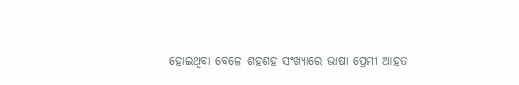ହୋଇଥିବା ବେଳେ ଶହଶହ ସଂଖ୍ୟାରେ ଭାଷା ପ୍ରେମୀ ଆହତ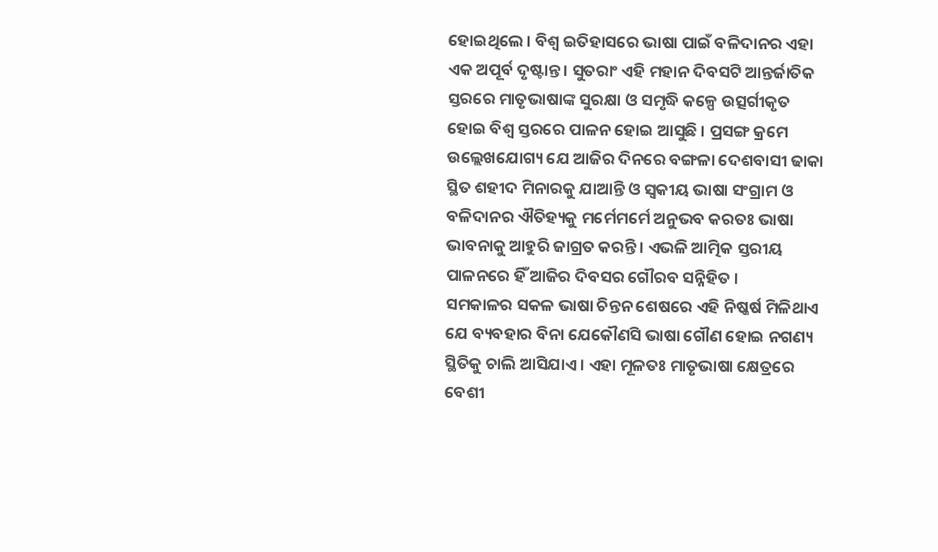ହୋଇଥିଲେ । ବିଶ୍ୱ ଇତିହାସରେ ଭାଷା ପାଇଁ ବଳିଦାନର ଏହା ଏକ ଅପୂର୍ବ ଦୃଷ୍ଟାନ୍ତ । ସୁତରାଂ ଏହି ମହାନ ଦିବସଟି ଆନ୍ତର୍ଜାତିକ ସ୍ତରରେ ମାତୃଭାଷାଙ୍କ ସୁରକ୍ଷା ଓ ସମୃଦ୍ଧି କଳ୍ପେ ଉତ୍ସର୍ଗୀକୃତ ହୋଇ ବିଶ୍ୱ ସ୍ତରରେ ପାଳନ ହୋଇ ଆସୁଛି । ପ୍ରସଙ୍ଗ କ୍ରମେ ଉଲ୍ଲେଖଯୋଗ୍ୟ ଯେ ଆଜିର ଦିନରେ ବଙ୍ଗଳା ଦେଶବାସୀ ଢାକା ସ୍ଥିତ ଶହୀଦ ମିନାରକୁ ଯାଆନ୍ତି ଓ ସ୍ୱକୀୟ ଭାଷା ସଂଗ୍ରାମ ଓ ବଳିଦାନର ଐତିହ୍ୟକୁ ମର୍ମେମର୍ମେ ଅନୁଭବ କରତଃ ଭାଷା ଭାବନାକୁ ଆହୁରି ଜାଗ୍ରତ କରନ୍ତି । ଏଭଳି ଆତ୍ମିକ ସ୍ତରୀୟ ପାଳନରେ ହିଁ ଆଜିର ଦିବସର ଗୌରବ ସନ୍ନିହିତ ।
ସମକାଳର ସକଳ ଭାଷା ଚିନ୍ତନ ଶେଷରେ ଏହି ନିଷ୍କର୍ଷ ମିଳିଥାଏ ଯେ ବ୍ୟବହାର ବିନା ଯେକୌଣସି ଭାଷା ଗୌଣ ହୋଇ ନଗଣ୍ୟ ସ୍ଥିତିକୁ ଚାଲି ଆସିଯାଏ । ଏହା ମୂଳତଃ ମାତୃଭାଷା କ୍ଷେତ୍ରରେ ବେଶୀ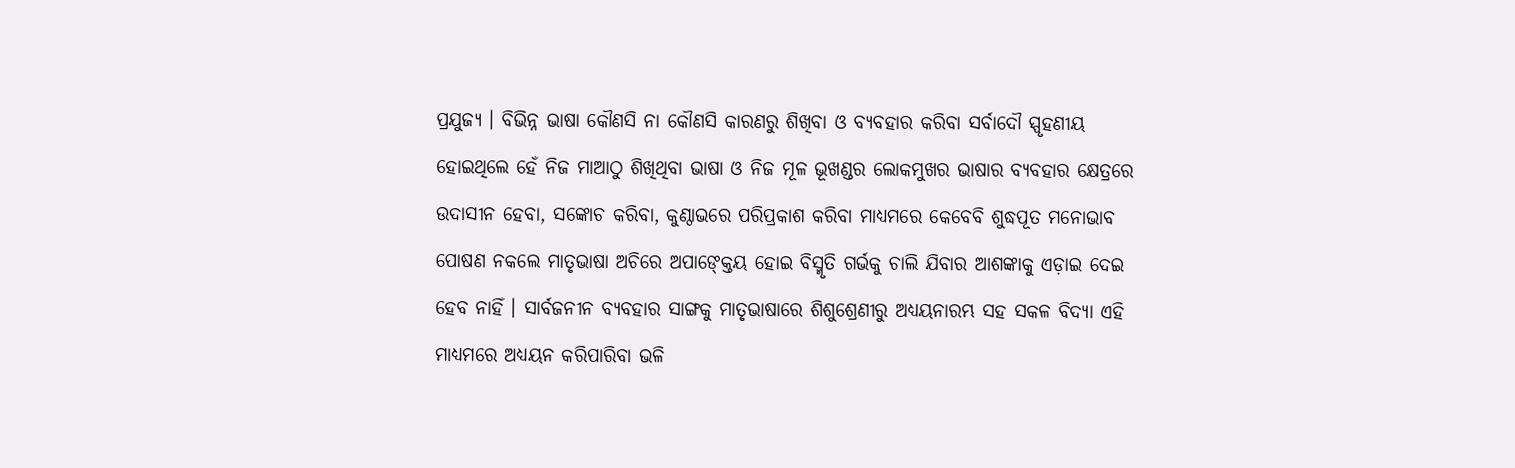ପ୍ରଯୁଜ୍ୟ । ବିଭିନ୍ନ ଭାଷା କୌଣସି ନା କୌଣସି କାରଣରୁ ଶିଖିବା ଓ ବ୍ୟବହାର କରିବା ସର୍ବାଦୌ ସ୍ପୃହଣୀୟ ହୋଇଥିଲେ ହେଁ ନିଜ ମାଆଠୁ ଶିଖିଥିବା ଭାଷା ଓ ନିଜ ମୂଳ ଭୂଖଣ୍ଡର ଲୋକମୁଖର ଭାଷାର ବ୍ୟବହାର କ୍ଷେତ୍ରରେ ଉଦାସୀନ ହେବା, ସଙ୍କୋଚ କରିବା, କୁଣ୍ଠାଭରେ ପରିପ୍ରକାଶ କରିବା ମାଧ୍ୟମରେ କେବେବି ଶୁଦ୍ଧପୂତ ମନୋଭାବ ପୋଷଣ ନକଲେ ମାତୃଭାଷା ଅଚିରେ ଅପାଙ୍କ୍ତେୟ ହୋଇ ବିସ୍ମୃତି ଗର୍ଭକୁ ଚାଲି ଯିବାର ଆଶଙ୍କାକୁ ଏଡ଼ାଇ ଦେଇ ହେବ ନାହିଁ । ସାର୍ବଜନୀନ ବ୍ୟବହାର ସାଙ୍ଗକୁ ମାତୃଭାଷାରେ ଶିଶୁଶ୍ରେଣୀରୁ ଅଧ୍ୟୟନାରମ୍ଭ ସହ ସକଳ ବିଦ୍ୟା ଏହି ମାଧ୍ୟମରେ ଅଧ୍ୟୟନ କରିପାରିବା ଭଳି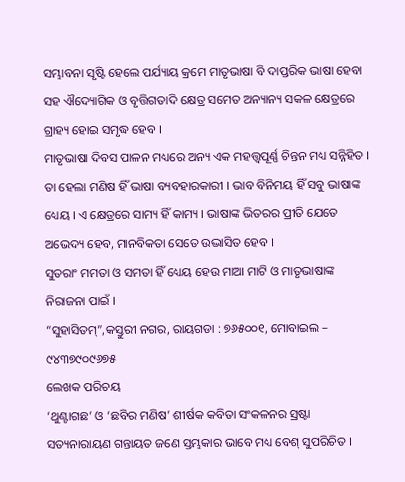ସମ୍ଭାବନା ସୃଷ୍ଟି ହେଲେ ପର୍ଯ୍ୟାୟ କ୍ରମେ ମାତୃଭାଷା ବି ଦାପ୍ତରିକ ଭାଷା ହେବା ସହ ଐଦ୍ୟୋଗିକ ଓ ବୃତ୍ତିଗତାଦି କ୍ଷେତ୍ର ସମେତ ଅନ୍ୟାନ୍ୟ ସକଳ କ୍ଷେତ୍ରରେ ଗ୍ରାହ୍ୟ ହୋଇ ସମୃଦ୍ଧ ହେବ ।
ମାତୃଭାଷା ଦିବସ ପାଳନ ମଧ୍ୟରେ ଅନ୍ୟ ଏକ ମହତ୍ତ୍ୱପୂର୍ଣ୍ଣ ଚିନ୍ତନ ମଧ୍ୟ ସନ୍ନିହିତ । ତା ହେଲା ମଣିଷ ହିଁ ଭାଷା ବ୍ୟବହାରକାରୀ । ଭାବ ବିନିମୟ ହିଁ ସବୁ ଭାଷାଙ୍କ ଧ୍ୟେୟ । ଏ କ୍ଷେତ୍ରରେ ସାମ୍ୟ ହିଁ କାମ୍ୟ । ଭାଷାଙ୍କ ଭିତରର ପ୍ରୀତି ଯେତେ ଅଭେଦ୍ୟ ହେବ, ମାନବିକତା ସେତେ ଉଦ୍ଭାସିତ ହେବ ।
ସୁତରାଂ ମମତା ଓ ସମତା ହିଁ ଧ୍ୟେୟ ହେଉ ମାଆ ମାଟି ଓ ମାତୃଭାଷାଙ୍କ ନିରାଜନା ପାଇଁ ।
“ସୁହାସିତମ୍”,କସ୍ତୁରୀ ନଗର, ରାୟଗଡା : ୭୬୫୦୦୧, ମୋବାଇଲ – ୯୪୩୭୯୦୯୬୭୫
ଲେଖକ ପରିଚୟ
‘ଥୁଣ୍ଟାଗଛ’ ଓ ‘ଛବିର ମଣିଷ’ ଶୀର୍ଷକ କବିତା ସଂକଳନର ସ୍ରଷ୍ଟା ସତ୍ୟନାରାୟଣ ଗନ୍ତାୟତ ଜଣେ ସ୍ତମ୍ଭକାର ଭାବେ ମଧ୍ୟ ବେଶ୍ ସୁପରିଚିତ ।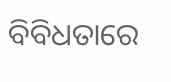ବିବିଧତାରେ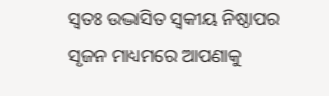ସ୍ୱତଃ ଉଦ୍ଭାସିତ ସ୍ୱକୀୟ ନିଷ୍ଠାପର ସୃଜନ ମାଧ୍ୟମରେ ଆପଣାକୁ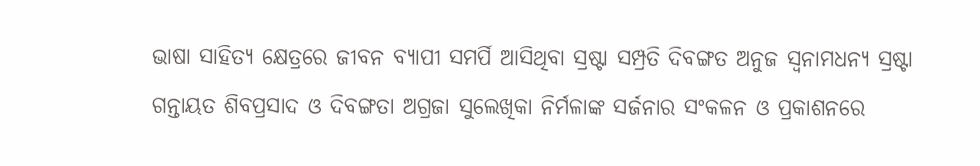ଭାଷା ସାହିତ୍ୟ କ୍ଷେତ୍ରରେ ଜୀବନ ବ୍ୟାପୀ ସମର୍ପି ଆସିଥିବା ସ୍ରଷ୍ଟା ସମ୍ପ୍ରତି ଦିବଙ୍ଗତ ଅନୁଜ ସ୍ୱନାମଧନ୍ୟ ସ୍ରଷ୍ଟା ଗନ୍ତାୟତ ଶିବପ୍ରସାଦ ଓ ଦିବଙ୍ଗତା ଅଗ୍ରଜା ସୁଲେଖିକା ନିର୍ମଳାଙ୍କ ସର୍ଜନାର ସଂକଳନ ଓ ପ୍ରକାଶନରେ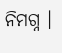ନିମଗ୍ନ ।